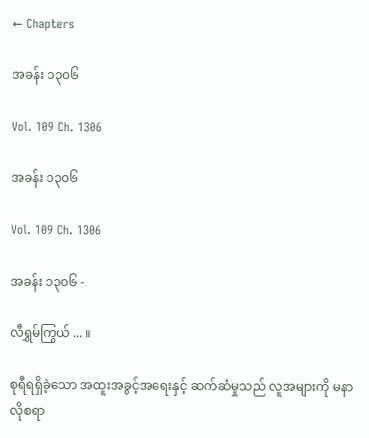← Chapters

အခန်း ၁၃၀၆

Vol. 109 Ch. 1306

အခန်း ၁၃၀၆

Vol. 109 Ch. 1306

အခန်း ၁၃၀၆ -

လီရွှမ်ကြွယ် ... ။

စုရီရရှိခဲ့သော အထူးအခွင့်အရေးနှင့် ဆက်ဆံမှုသည် လူအများကို မနာလိုစရာ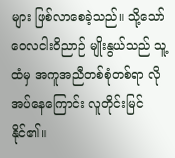များ ဖြစ်လာစေခဲ့သည်။ သို့သော် ဝေလငါးဝိညာဉ် မျိုးနွယ်သည် သူ့ထံမှ အကူအညီတစ်စုံတစ်ရာ လိုအပ်နေကြောင်း လူတိုင်းမြင်နိုင်၏။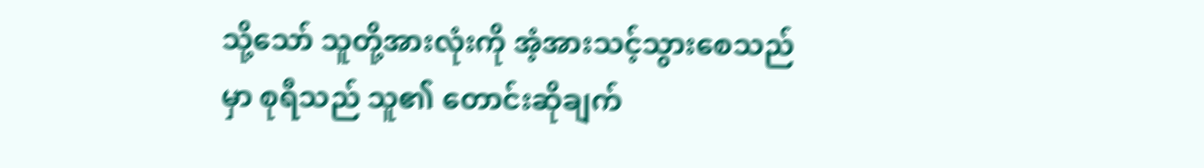သို့သော် သူတို့အားလုံးကို အံ့အားသင့်သွားစေသည်မှာ စုရီသည် သူ၏ တောင်းဆိုချက်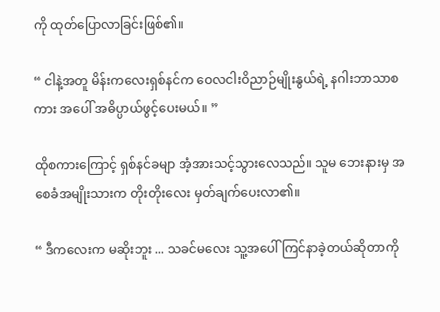ကို ထုတ်ပြောလာခြင်းဖြစ်၏။

“ ငါနဲ့အတူ မိန်းကလေးရှစ်နင်က ဝေလငါးဝိညာဉ်မျိုးနွယ်ရဲ့ နဂါးဘာသာစကား အပေါ် အဓိပ္ပာယ်ဖွင့်ပေးမယ်။ ”

ထိုစကားကြောင့် ရှစ်နင်ခမျာ အံ့အားသင့်သွားလေသည်။ သူမ ဘေးနားမှ အစေခံအမျိုးသားက တိုးတိုးလေး မှတ်ချက်ပေးလာ၏။

“ ဒီကလေးက မဆိုးဘူး ... သခင်မလေး သူ့အပေါ် ကြင်နာခဲ့တယ်ဆိုတာကို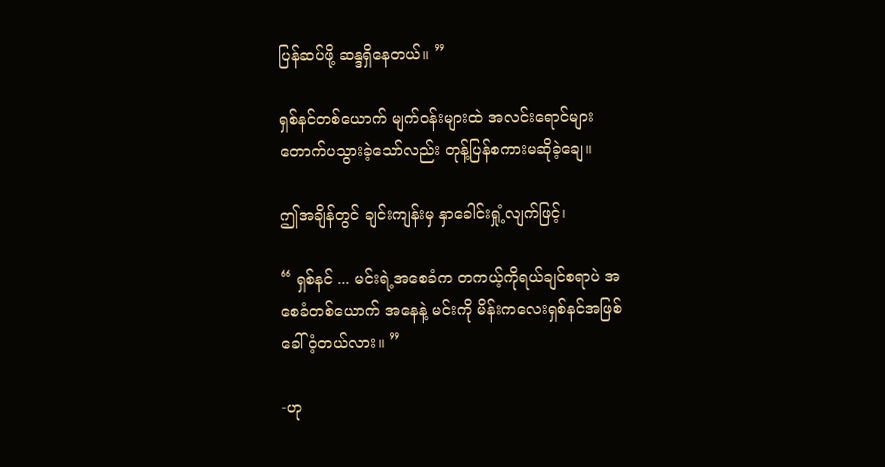ပြန်ဆပ်ဖို့ ဆန္ဒရှိနေတယ်။ ”

ရှစ်နင်တစ်ယောက် မျက်ဝန်းများထဲ အလင်းရောင်များ တောက်ပသွားခဲ့သော်လည်း တုန့်ပြန်စကားမဆိုခဲ့ချေ။

ဤအချိန်တွင် ချင်းကျန်းမှ နှာခေါင်းရှုံ့လျက်ဖြင့်၊

“ ရှစ်နင် ... မင်းရဲ့အစေခံက တကယ့်ကိုရယ်ချင်စရာပဲ အစေခံတစ်ယောက် အနေနဲ့ မင်းကို မိန်းကလေးရှစ်နင်အဖြစ် ခေါ်ဝံ့တယ်လား။ ”

-ဟု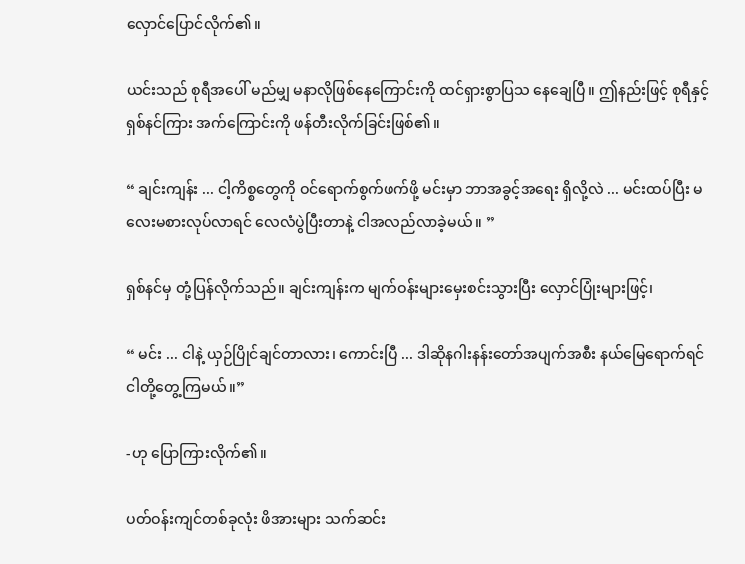လှောင်ပြောင်လိုက်၏။

ယင်းသည် စုရီအပေါ် မည်မျှ မနာလိုဖြစ်နေကြောင်းကို ထင်ရှားစွာပြသ နေချေပြီ။ ဤနည်းဖြင့် စုရီနှင့် ရှစ်နင်ကြား အက်ကြောင်းကို ဖန်တီးလိုက်ခြင်းဖြစ်၏။

“ ချင်းကျန်း ... ငါ့ကိစ္စတွေကို ဝင်ရောက်စွက်ဖက်ဖို့ မင်းမှာ ဘာအခွင့်အရေး ရှိလို့လဲ ... မင်းထပ်ပြီး မလေးမစားလုပ်လာရင် လေလံပွဲပြီးတာနဲ့ ငါအလည်လာခဲ့မယ်။ ”

ရှစ်နင်မှ တုံ့ပြန်လိုက်သည်။ ချင်းကျန်းက မျက်ဝန်းများမှေးစင်းသွားပြီး လှောင်ပြုံးများဖြင့်၊

“ မင်း ... ငါနဲ့ ယှဉ်ပြိုင်ချင်တာလား၊ ကောင်းပြီ ... ဒါဆိုနဂါးနန်းတော်အပျက်အစီး နယ်မြေရောက်ရင် ငါတို့တွေ့ကြမယ်။”

-ဟု ပြောကြားလိုက်၏။

ပတ်ဝန်းကျင်တစ်ခုလုံး ဖိအားများ သက်ဆင်း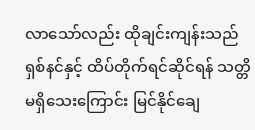လာသော်လည်း ထိုချင်းကျန်းသည် ရှစ်နင်နှင့် ထိပ်တိုက်ရင်ဆိုင်ရန် သတ္တိ မရှိသေးကြောင်း မြင်နိုင်ချေ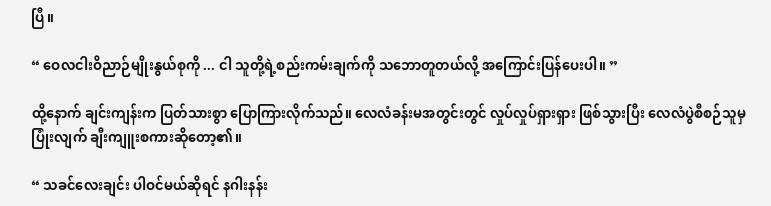ပြီ။

“ ဝေလငါးဝိညာဉ်မျိုးနွယ်စုကို ... ငါ သူတို့ရဲ့စည်းကမ်းချက်ကို သဘောတူတယ်လို့ အကြောင်းပြန်ပေးပါ။ ”

ထို့နောက် ချင်းကျန်းက ပြတ်သားစွာ ပြောကြားလိုက်သည်။ လေလံခန်းမအတွင်းတွင် လှုပ်လှုပ်ရှားရှား ဖြစ်သွားပြီး လေလံပွဲစီစဉ်သူမှ ပြုံးလျက် ချီးကျူးစကားဆိုတော့၏။

“ သခင်လေးချင်း ပါဝင်မယ်ဆိုရင် နဂါးနန်း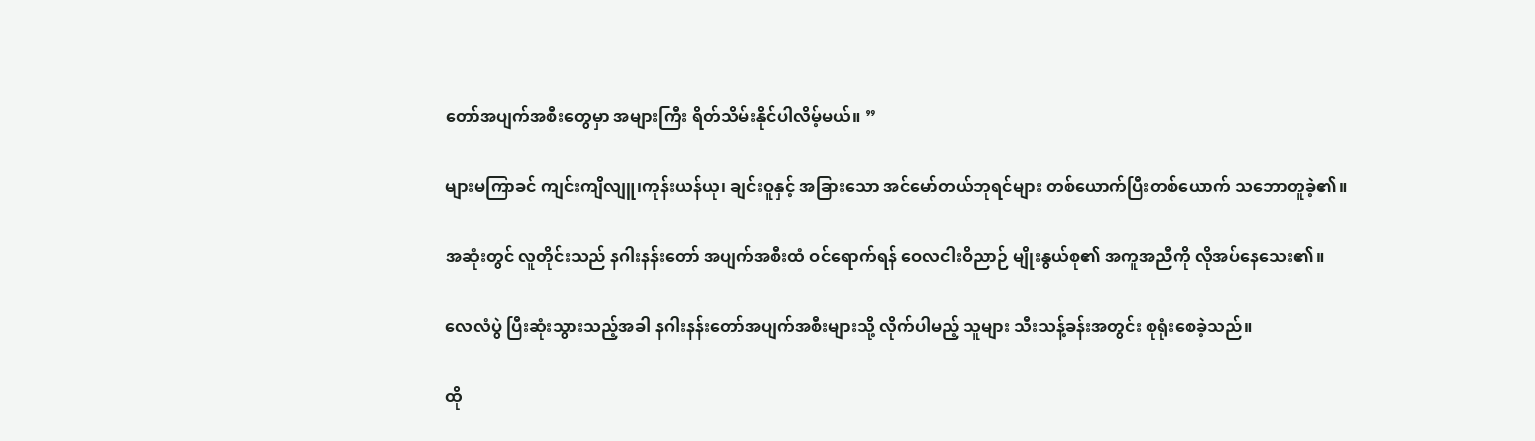တော်အပျက်အစီးတွေမှာ အများကြီး ရိတ်သိမ်းနိုင်ပါလိမ့်မယ်။ ”

များမကြာခင် ကျင်းကျိလျူ၊ကုန်းယန်ယု၊ ချင်းဝူနှင့် အခြားသော အင်မော်တယ်ဘုရင်များ တစ်ယောက်ပြီးတစ်ယောက် သဘောတူခဲ့၏။

အဆုံးတွင် လူတိုင်းသည် နဂါးနန်းတော် အပျက်အစီးထံ ဝင်ရောက်ရန် ဝေလငါးဝိညာဉ် မျိုးနွယ်စု၏ အကူအညီကို လိုအပ်နေသေး၏။

လေလံပွဲ ပြီးဆုံးသွားသည့်အခါ နဂါးနန်းတော်အပျက်အစီးများသို့ လိုက်ပါမည့် သူများ သီးသန့်ခန်းအတွင်း စုရုံးစေခဲ့သည်။

ထို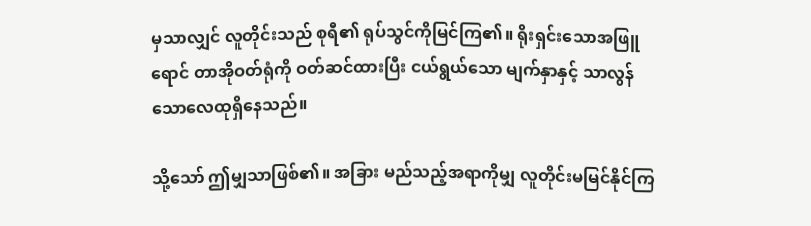မှသာလျှင် လူတိုင်းသည် စုရီ၏ ရုပ်သွင်ကိုမြင်ကြ၏။ ရိုးရှင်းသောအဖြူရောင် တာအိုဝတ်ရုံကို ဝတ်ဆင်ထားပြီး ငယ်ရွယ်သော မျက်နှာနှင့် သာလွန်သောလေထုရှိနေသည်။

သို့သော် ဤမျှသာဖြစ်၏။ အခြား မည်သည့်အရာကိုမျှ လူတိုင်းမမြင်နိုင်ကြ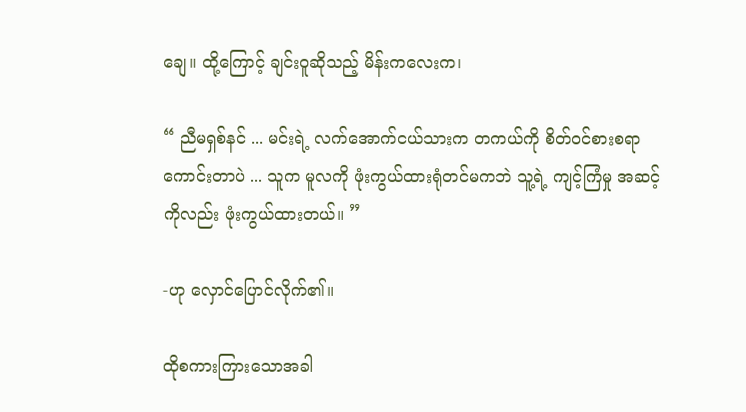ချေ။ ထို့ကြောင့် ချင်းဝူဆိုသည့် မိန်းကလေးက၊

“ ညီမရှစ်နင် ... မင်းရဲ့ လက်အောက်ငယ်သားက တကယ်ကို စိတ်ဝင်စားစရာ ကောင်းတာပဲ ... သူက မူလကို ဖုံးကွယ်ထားရုံတင်မကဘဲ သူ့ရဲ့ ကျင့်ကြံမှု အဆင့်ကိုလည်း ဖုံးကွယ်ထားတယ်။ ”

-ဟု လှောင်ပြောင်လိုက်၏။

ထိုစကားကြားသောအခါ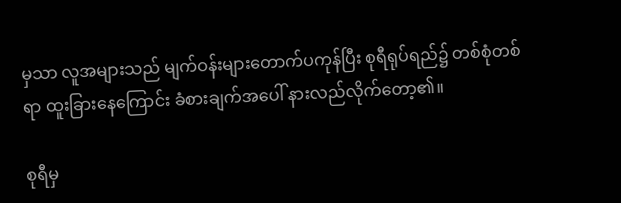မှသာ လူအများသည် မျက်ဝန်းများတောက်ပကုန်ပြီး စုရီရုပ်ရည်၌ တစ်စုံတစ်ရာ ထူးခြားနေကြောင်း ခံစားချက်အပေါ် နားလည်လိုက်တော့၏။

စုရီမှ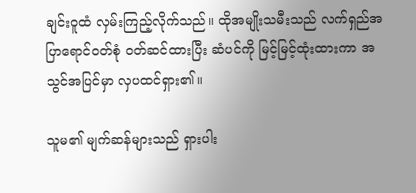ချင်းဝူထံ လှမ်းကြည့်လိုက်သည်။ ထိုအမျိုးသမီးသည် လက်ရှည်အပြာရောင်ဝတ်စုံ ဝတ်ဆင်ထားပြီး ဆံပင်ကို မြင့်မြင့်ထုံးထားကာ အသွင်အပြင်မှာ လှပထင်ရှား၏။

သူမ၏ မျက်ဆန်များသည် ရှားပါး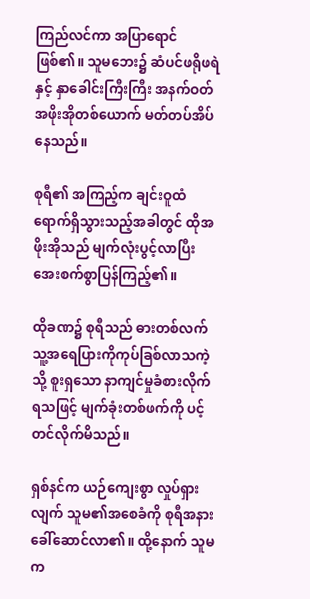ကြည်လင်ကာ အပြာရောင်ဖြစ်၏။ သူမဘေး၌ ဆံပင်ဖရိုဖရဲနှင့် နှာခေါင်းကြီးကြီး အနက်ဝတ် အဖိုးအိုတစ်ယောက် မတ်တပ်အိပ်နေသည်။

စုရီ၏ အကြည့်က ချင်းဝူထံ ရောက်ရှိသွားသည့်အခါတွင် ထိုအဖိုးအိုသည် မျက်လုံးပွင့်လာပြီး အေးစက်စွာပြန်ကြည့်၏။

ထိုခဏ၌ စုရီသည် ဓားတစ်လက် သူ့အရေပြားကိုကုပ်ခြစ်လာသကဲ့သို့ စူးရှသော နာကျင်မှုခံစားလိုက်ရသဖြင့် မျက်ခုံးတစ်ဖက်ကို ပင့်တင်လိုက်မိသည်။

ရှစ်နင်က ယဉ်ကျေးစွာ လှုပ်ရှားလျက် သူမ၏အစေခံကို စုရီအနားခေါ်ဆောင်လာ၏။ ထို့နောက် သူမက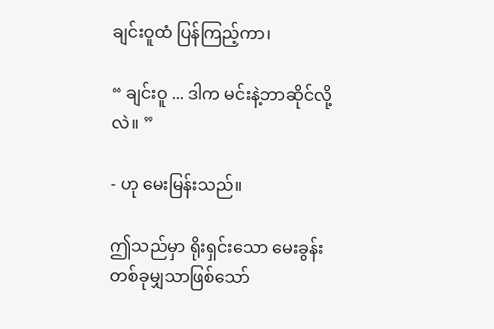ချင်းဝူထံ ပြန်ကြည့်ကာ၊

“ ချင်းဝူ ... ဒါက မင်းနဲ့ဘာဆိုင်လို့လဲ။ ”

- ဟု မေးမြန်းသည်။

ဤသည်မှာ ရိုးရှင်းသော မေးခွန်း တစ်ခုမျှသာဖြစ်သော်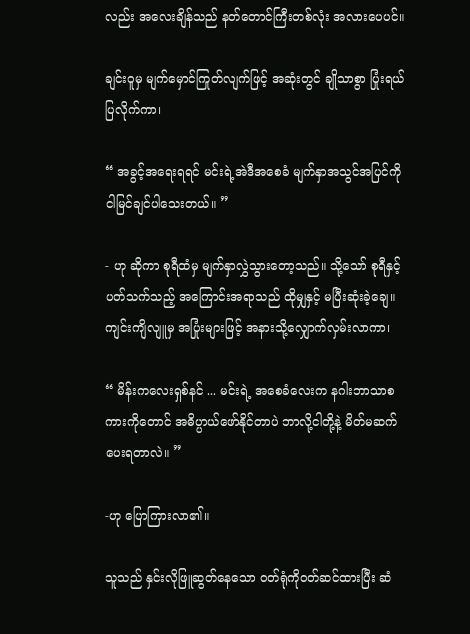လည်း အလေးချိန်သည် နတ်တောင်ကြီးတစ်လုံး အလားပေပင်။

ချင်းဝူမှ မျက်မှောင်ကြုတ်လျက်ဖြင့် အဆုံးတွင် ချိုသာစွာ ပြုံးရယ်ပြလိုက်ကာ၊

“ အခွင့်အရေးရရင် မင်းရဲ့အဲဒီအစေခံ မျက်နှာအသွင်အပြင်ကို ငါမြင်ချင်ပါသေးတယ်။ ”

- ဟု ဆိုကာ စုရီထံမှ မျက်နှာလွှဲသွားတော့သည်။ သို့သော် စုရီနှင့် ပတ်သက်သည့် အကြောင်းအရာသည် ထိုမျှနှင့် မပြီးဆုံးခဲ့ချေ။ ကျင်းကျိလျူမှ အပြုံးများဖြင့် အနားသို့လျှောက်လှမ်းလာကာ၊

“ မိန်းကလေးရှစ်နင် ... မင်းရဲ့ အစေခံလေးက နဂါးဘာသာစကားကိုတောင် အဓိပ္ပာယ်ဖော်နိုင်တာပဲ ဘာလို့ငါတို့နဲ့ မိတ်မဆက်ပေးရတာလဲ။ ”

-ဟု ပြောကြားလာ၏။

သူသည် နှင်းလိုဖြူဆွတ်နေသော ဝတ်ရုံကိုဝတ်ဆင်ထားပြီး ဆံ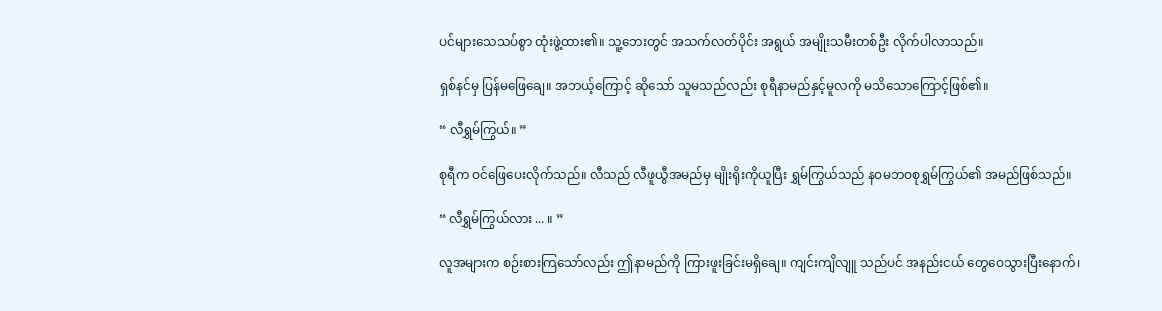ပင်များသေသပ်စွာ ထုံးဖွဲ့ထား၏။ သူ့ဘေးတွင် အသက်လတ်ပိုင်း အရွယ် အမျိုးသမီးတစ်ဦး လိုက်ပါလာသည်။

ရှစ်နင်မှ ပြန်မဖြေချေ။ အဘယ့်ကြောင့် ဆိုသော် သူမသည်လည်း စုရီနာမည်နှင့်မူလကို မသိသောကြောင့်ဖြစ်၏။

“ လီရွှမ်ကြွယ်။ ”

စုရီက ဝင်ဖြေပေးလိုက်သည်။ လီသည် လီဖူယွီအမည်မှ မျိုးရိုးကိုယူပြီး ရွှမ်ကြွယ်သည် နဝမဘဝစုရွှမ်ကြွယ်၏ အမည်ဖြစ်သည်။

“ လီရွှမ်ကြွယ်လား ... ။ ”

လူအများက စဉ်းစားကြသော်လည်း ဤနာမည်ကို ကြားဖူးခြင်းမရှိချေ။ ကျင်းကျိလျူ သည်ပင် အနည်းငယ် တွေဝေသွားပြီးနောက်၊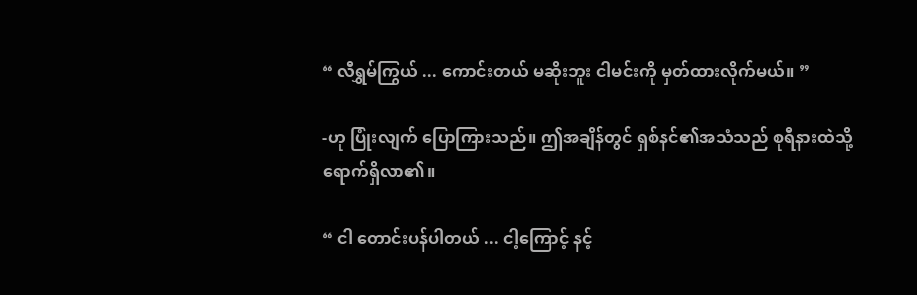“ လီရွှမ်ကြွယ် ... ကောင်းတယ် မဆိုးဘူး ငါမင်းကို မှတ်ထားလိုက်မယ်။ ”

-ဟု ပြုံးလျက် ပြောကြားသည်။ ဤအချိန်တွင် ရှစ်နင်၏အသံသည် စုရီနားထဲသို့ ရောက်ရှိလာ၏။

“ ငါ တောင်းပန်ပါတယ် ... ငါ့ကြောင့် နင့်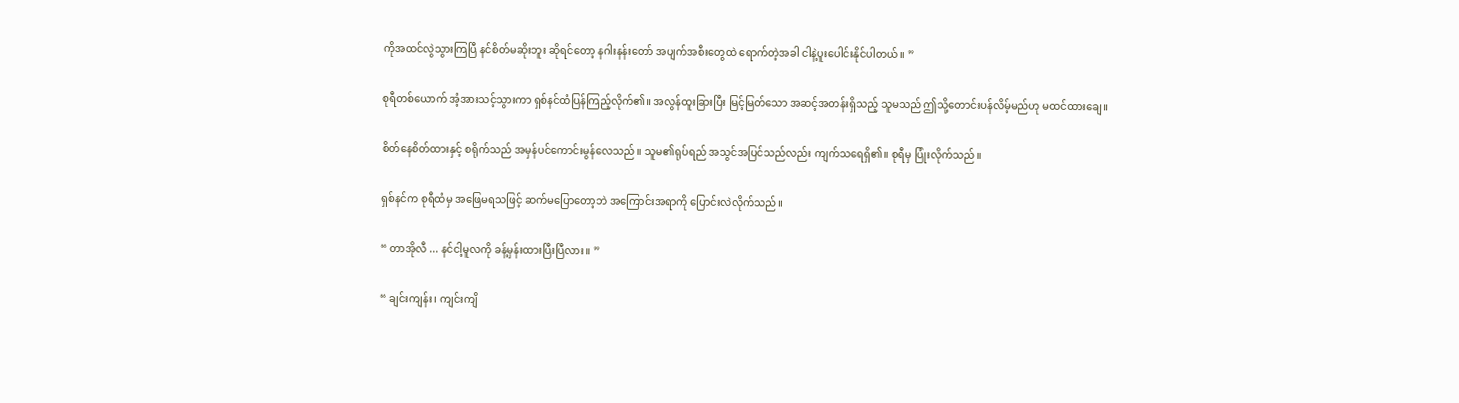ကိုအထင်လွဲသွားကြပြီ နင်စိတ်မဆိုးဘူး ဆိုရင်တော့ နဂါးနန်းတော် အပျက်အစီးတွေထဲ ရောက်တဲ့အခါ ငါနဲ့ပူးပေါင်းနိုင်ပါတယ်။ ”

စုရီတစ်ယောက် အံ့အားသင့်သွားကာ ရှစ်နင်ထံပြန်ကြည့်လိုက်၏။ အလွန်ထူးခြားပြီး မြင့်မြတ်သော အဆင့်အတန်းရှိသည့် သူမသည် ဤသို့တောင်းပန်လိမ့်မည်ဟု မထင်ထားချေ။

စိတ်နေစိတ်ထားနှင့် စရိုက်သည် အမှန်ပင်ကောင်းမွန်လေသည်။ သူမ၏ရုပ်ရည် အသွင်အပြင်သည်လည်း ကျက်သရေရှိ၏။ စုရီမှ ပြုံးလိုက်သည်။

ရှစ်နင်က စုရီထံမှ အဖြေမရသဖြင့် ဆက်မပြောတော့ဘဲ အကြောင်းအရာကို ပြောင်းလဲလိုက်သည်။

“ တာအိုလီ ... နင်ငါ့မူလကို ခန့်မှန်းထားပြီးပြီလား။ ”

“ ချင်းကျန်း၊ ကျင်းကျိ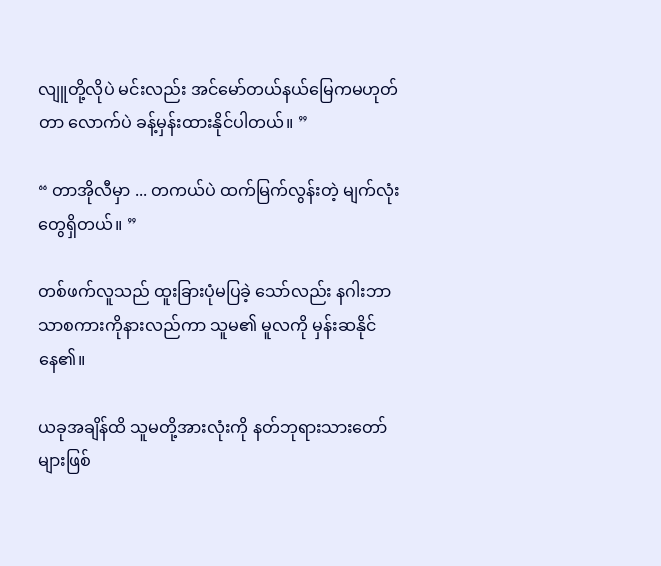လျူတို့လိုပဲ မင်းလည်း အင်‌မော်တယ်နယ်မြေကမဟုတ်တာ လောက်ပဲ ခန့်မှန်းထားနိုင်ပါတယ်။ ”

“ တာအိုလီမှာ ... တကယ်ပဲ ထက်မြက်လွန်းတဲ့ မျက်လုံးတွေရှိတယ်။ ”

တစ်ဖက်လူသည် ထူးခြားပုံမပြခဲ့ သော်လည်း နဂါးဘာသာစကားကိုနားလည်ကာ သူမ၏ မူလကို မှန်းဆနိုင်နေ၏။

ယခုအချိန်ထိ သူမတို့အားလုံးကို နတ်ဘုရားသားတော်များဖြစ်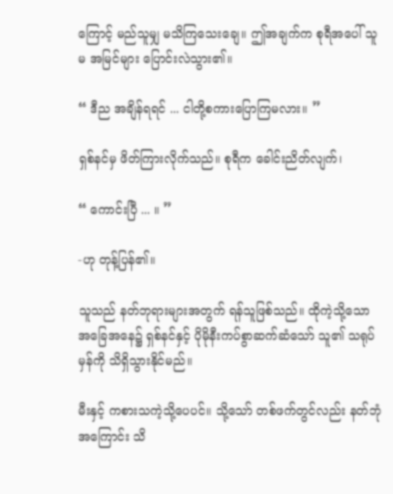ကြောင့် မည်သူမျှ မသိကြသေးချေ။ ဤအချက်က စုရီအပေါ် သူမ အမြင်များ ပြောင်းလဲသွား၏။

“ ဒီည အချိန်ရရင် ... ငါတို့စကားပြောကြမလား။ ”

ရှစ်နင်မှ ဖိတ်ကြားလိုက်သည်။ စုရီက ခေါင်းညိတ်လျက်၊

“ ကောင်းပြီ ‌... ။ ”

-ဟု တုန့်ပြန်၏။

သူသည် နတ်ဘုရားများအတွက် ရန်သူဖြစ်သည်။ ထိုကဲ့သို့သော အခြေအနေ၌ ရှစ်နင်နှင့် ပိုမိုနီးကပ်စွာဆက်ဆံသော် သူ၏ သရုပ်မှန်ကို သိရှိသွားနိုင်မည်။

မီးနှင့် ကစားသကဲ့သို့ပေပင်။ သို့သော် တစ်ဖက်တွင်လည်း နတ်ဘုံအကြောင်း သိ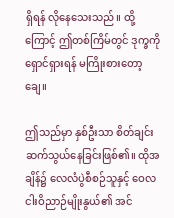ရှိရန် လိုနေသေးသည်။ ထို့ကြောင့် ဤတစ်ကြိမ်တွင် ဒုက္ခကိုရှောင်ရှားရန် မကြိုးစားတော့ချေ။

ဤသည်မှာ နှစ်ဦးသာ စိတ်ချင်းဆက်သွယ်နေခြင်းဖြစ်၏။ ထိုအချိန်၌ လေလံပွဲစီစဉ်သူနှင့် ဝေလငါးဝိညာဉ်မျိုးနွယ်၏ အင်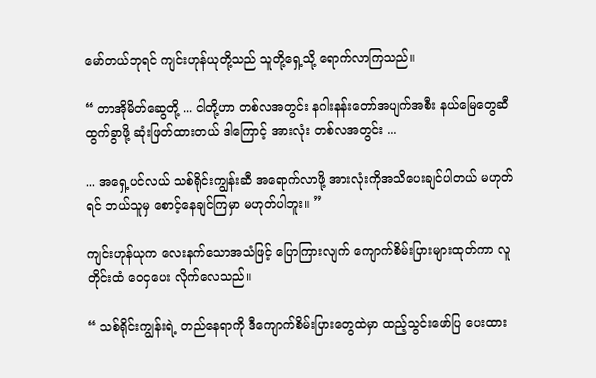မော်တယ်ဘုရင် ကျင်းဟုန်ယုတို့သည် သူတို့ရှေ့သို့ ရောက်လာကြသည်။

“ တာအိုမိတ်ဆွေတို့ ... ငါတို့ဟာ တစ်လအတွင်း နဂါးနန်းတော်အပျက်အစီး နယ်မြေတွေဆီ ထွက်ခွာဖို့ ဆုံးဖြတ်ထားတယ် ဒါကြောင့် အားလုံး တစ်လအတွင်း ...

... အရှေ့ပင်လယ် သစ်ရိုင်းကျွန်းဆီ အရောက်လာဖို့ အားလုံးကိုအသိပေးချင်ပါတယ် မဟုတ်ရင် ဘယ်သူမှ စောင့်နေချင်ကြမှာ မဟုတ်ပါဘူး။ ”

ကျင်းဟုန်ယုက လေးနက်သောအသံဖြင့် ပြောကြားလျက် ကျောက်စိမ်းပြားများထုတ်ကာ လူတိုင်းထံ ဝေငှပေး လိုက်လေသည်။

“ သစ်ရိုင်းကျွန်းရဲ့ တည်နေရာကို ဒီကျောက်စိမ်းပြားတွေထဲမှာ ထည့်သွင်းဖော်ပြ ပေးထား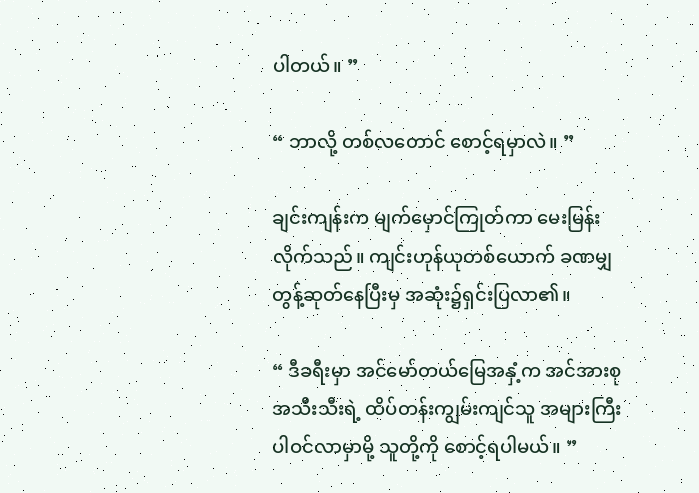ပါတယ်။ ”

“ ဘာလို့ တစ်လတောင် စောင့်ရမှာလဲ။ ”

ချင်းကျန်းက မျက်မှောင်ကြုတ်ကာ မေးမြန်းလိုက်သည်။ ကျင်းဟုန်ယုတစ်ယောက် ခဏမျှ တွန့်ဆုတ်နေပြီးမှ အဆုံး၌ရှင်းပြလာ၏။

“ ဒီခရီးမှာ အင်‌မော်တယ်မြေအနှံ့က အင်အားစုအသီးသီးရဲ့ ထိပ်တန်းကျွမ်းကျင်သူ အများကြီး ပါဝင်လာမှာမို့ သူတို့ကို စောင့်ရပါမယ်။ ”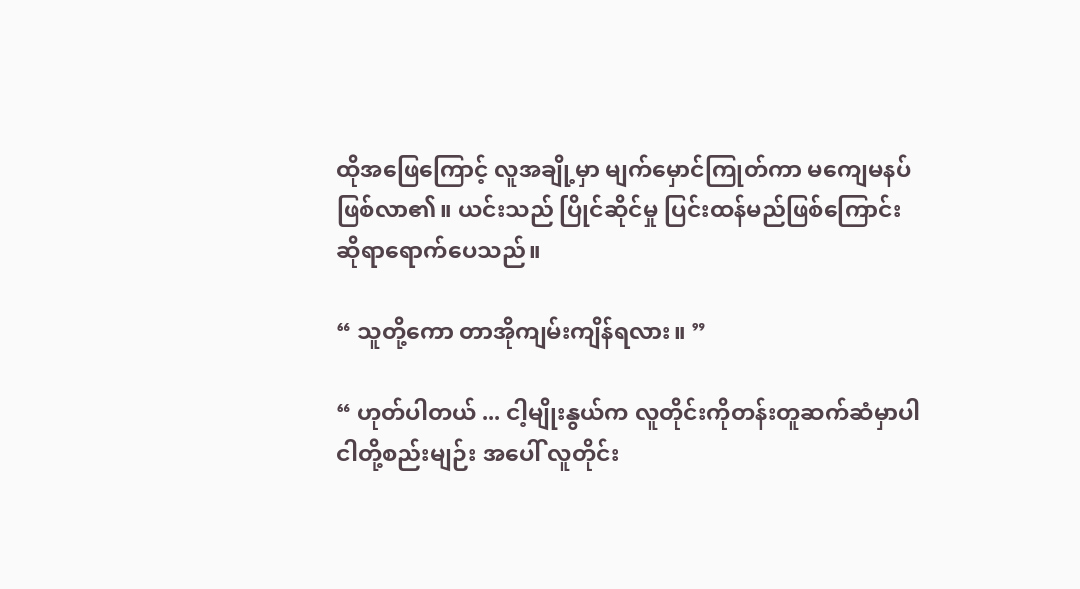ထိုအဖြေကြောင့် လူအချို့မှာ မျက်မှောင်ကြုတ်ကာ မကျေမနပ်ဖြစ်လာ၏။ ယင်းသည် ပြိုင်ဆိုင်မှု ပြင်းထန်မည်ဖြစ်ကြောင်း ဆိုရာရောက်ပေသည်။

“ သူတို့ကော တာအိုကျမ်းကျိန်ရလား။ ”

“ ဟုတ်ပါတယ် ... ငါ့မျိုးနွယ်က လူတိုင်းကိုတန်းတူဆက်ဆံမှာပါ ငါတို့စည်းမျဉ်း အပေါ် လူတိုင်း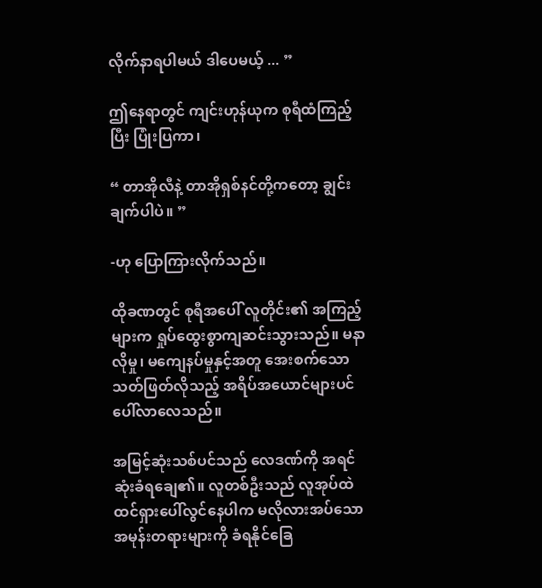လိုက်နာရပါမယ် ဒါပေမယ့် ... ”

ဤနေရာတွင် ကျင်းဟုန်ယုက စုရီထံကြည့်ပြီး ပြုံးပြကာ၊

“ တာအိုလီနဲ့ တာအိုရှစ်နင်တို့ကတော့ ချွင်းချက်ပါပဲ။ ”

-ဟု ပြောကြားလိုက်သည်။

ထိုခဏတွင် စုရီအပေါ် လူတိုင်း၏ အကြည့်များက ရှုပ်ထွေးစွာကျဆင်းသွားသည်။ မနာလိုမှု၊ မကျေနပ်မှုနှင့်အတူ အေးစက်သော သတ်ဖြတ်လိုသည့် အရိပ်အယောင်များပင် ပေါ်လာလေသည်။

အမြင့်ဆုံးသစ်ပင်သည် လေဒဏ်ကို အရင်ဆုံးခံရချေ၏။ လူတစ်ဦးသည် လူအုပ်ထဲ ထင်ရှားပေါ်လွင်နေပါက မလိုလားအပ်သော အမုန်းတရားများကို ခံရနိုင်ခြေ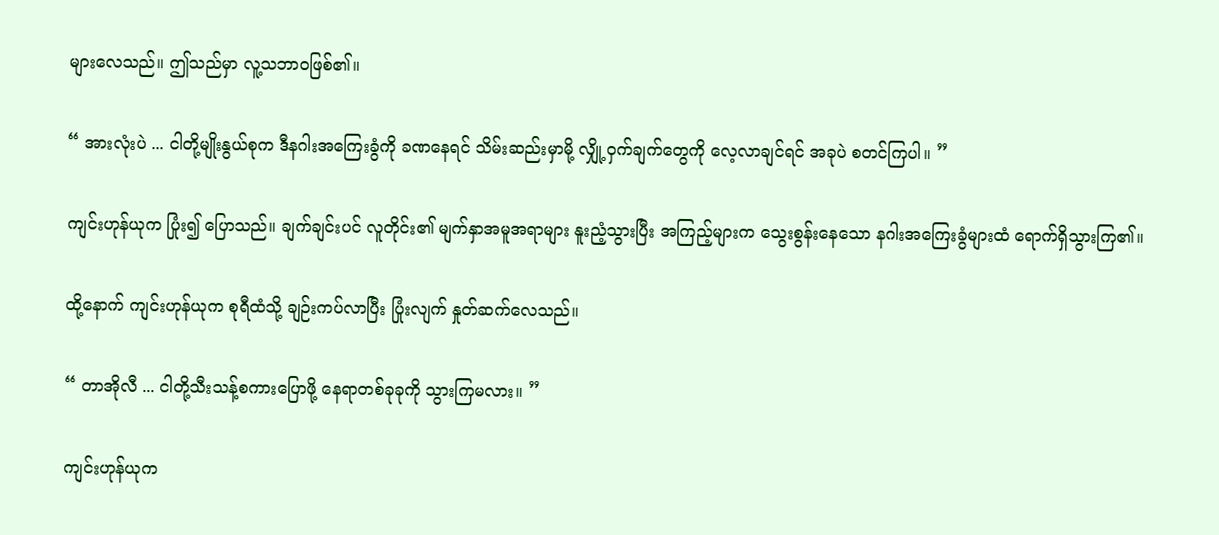များလေသည်။ ဤသည်မှာ လူ့သဘာဝဖြစ်၏။

“ အားလုံးပဲ ... ငါတို့မျိုးနွယ်စုက ဒီနဂါးအကြေးခွံကို ခဏနေရင် သိမ်းဆည်းမှာမို့ လျှို့ဝှက်ချက်တွေကို လေ့လာချင်ရင် အခုပဲ စတင်ကြပါ။ ”

ကျင်းဟုန်ယုက ပြုံး၍ ပြောသည်။ ချက်ချင်းပင် လူတိုင်း၏ မျက်နှာအမူအရာများ နူးညံ့သွားပြီး အကြည့်များက သွေးစွန်းနေသော နဂါးအကြေးခွံများထံ ရောက်ရှိသွားကြ၏။

ထို့နောက် ကျင်းဟုန်ယုက စုရီထံသို့ ချဉ်းကပ်လာပြီး ပြုံးလျက် နှုတ်ဆက်လေသည်။

“ တာအိုလီ ... ငါတို့သီးသန့်စကားပြောဖို့ နေရာတစ်ခုခုကို သွားကြမလား။ ”

ကျင်းဟုန်ယုက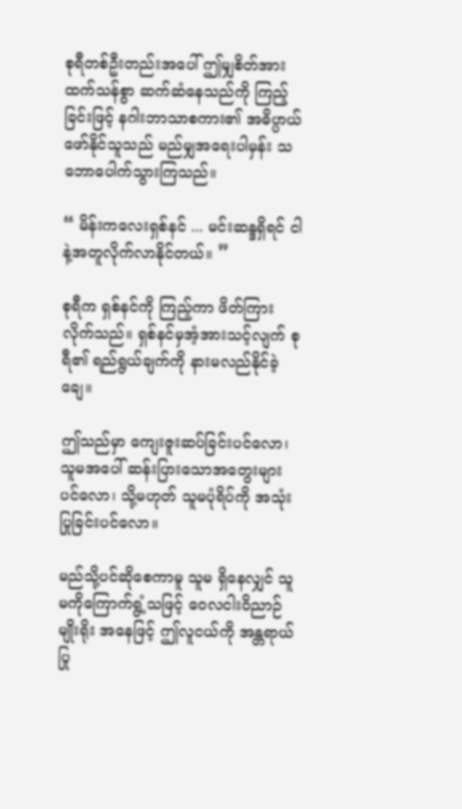စုရီတစ်ဦးတည်းအပေါ် ဤမျှစိတ်အားထက်သန်စွာ ဆက်ဆံနေသည်ကို ကြည့်ခြင်းဖြင့် နဂါးဘာသာစကား၏ အဓိပ္ပာယ် ဖော်နိုင်သူသည် မည်မျှအရေးပါမှန်း သဘောပေါက်သွားကြသည်။

“ မိန်းကလေးရှစ်နင် ... မင်းဆန္ဒရှိရင် ငါနဲ့အတူလိုက်လာနိုင်တယ်။ ”

စုရီက ရှစ်နင်ကို ကြည့်ကာ ဖိတ်ကြားလိုက်သည်။ ရှစ်နင်မှအံ့အားသင့်လျက် စုရီ၏ ရည်ရွယ်ချက်ကို နားမလည်နိုင်ခဲ့ချေ။

ဤသည်မှာ ကျေးဇူးဆပ်ခြင်းပင်လော၊ သူမအပေါ် ဆန်းပြားသောအတွေးများပင်လော၊ သို့မဟုတ် သူမပုံရိပ်ကို အသုံးပြုခြင်းပင်လော။

မည်သို့ပင်ဆိုစေကာမူ သူမ ရှိနေလျှင် သူမကိုကြောက်ရွံ့သဖြင့် ဝေလငါးဝိညာဉ်မျိုးရိုး အနေဖြင့် ဤလူငယ်ကို အန္တရာယ်ပြု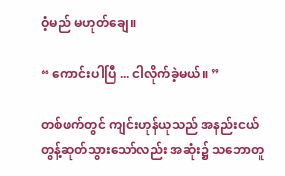ဝံ့မည် မဟုတ်ချေ။

“ ကောင်းပါပြီ ... ငါလိုက်ခဲ့မယ်။ ”

တစ်ဖက်တွင် ကျင်းဟုန်ယုသည် အနည်းငယ် တွန့်ဆုတ်သွားသော်လည်း အဆုံး၌ သဘောတူ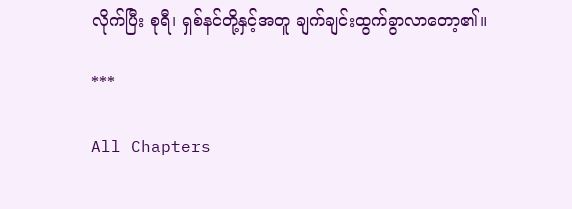လိုက်ပြီး စုရီ၊ ရှစ်နင်တို့နှင့်အတူ ချက်ချင်းထွက်ခွာလာတော့၏။

***

All Chapters